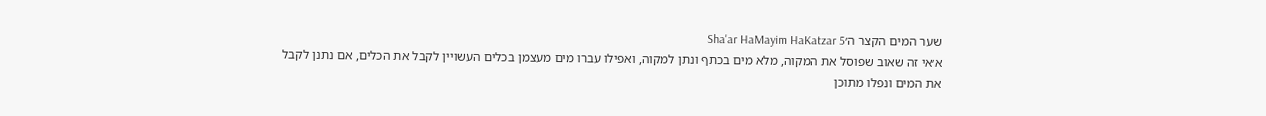שער המים הקצר ה׳Sha'ar HaMayim HaKatzar 5
א׳אי זה שאוב שפוסל את המקוה, מלא מים בכתף ונתן למקוה, ואפילו עברו מים מעצמן בכלים העשויין לקבל את הכלים, אם נתנן לקבל את המים ונפלו מתוכן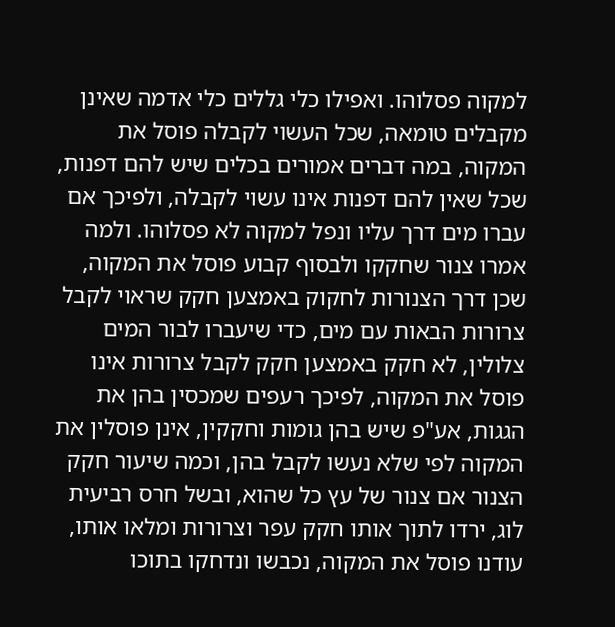למקוה פסלוהו. ואפילו כלי גללים כלי אדמה שאינן מקבלים טומאה, שכל העשוי לקבלה פוסל את המקוה, במה דברים אמורים בכלים שיש להם דפנות, שכל שאין להם דפנות אינו עשוי לקבלה, ולפיכך אם עברו מים דרך עליו ונפל למקוה לא פסלוהו. ולמה אמרו צנור שחקקו ולבסוף קבוע פוסל את המקוה, שכן דרך הצנורות לחקוק באמצען חקק שראוי לקבל צרורות הבאות עם מים, כדי שיעברו לבור המים צלולין, לא חקק באמצען חקק לקבל צרורות אינו פוסל את המקוה, לפיכך רעפים שמכסין בהן את הגגות, אע"פ שיש בהן גומות וחקקין, אינן פוסלין את המקוה לפי שלא נעשו לקבל בהן, וכמה שיעור חקק הצנור אם צנור של עץ כל שהוא, ובשל חרס רביעית לוג, ירדו לתוך אותו חקק עפר וצרורות ומלאו אותו, עודנו פוסל את המקוה, נכבשו ונדחקו בתוכו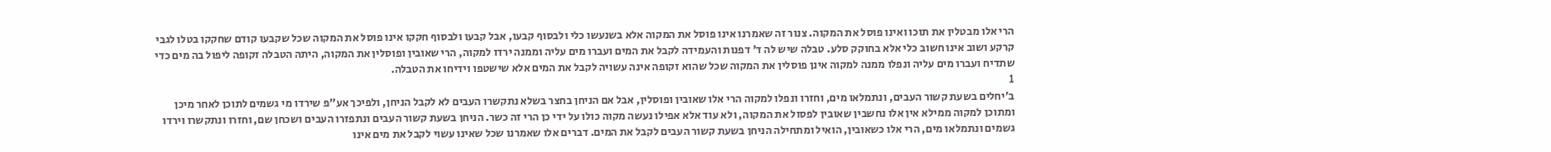הרי אלו מבטלין את תוכו ואינו פוסל את המקוה. צנור זה שאמרנו אינו פוסל את המקוה אלא בשנעשו כלי ולבסוף קבעו, אבל קבעו ולבסוף חקקו אינו פוסל את המקוה שכל שקבעו קודם שחקקו בטלו לגבי קרקע ושוב אינו חשוב כלי אלא בחוקק סלע. טבלה שיש לה ד' דפנות והעמידה לקבל את המים ועברו מים עליה וממנה ירדו למקוה, הרי שאובין ופוסלין את המקוה, היתה הטבלה זקופה ליפול בה מים כדי שתדיח ועברו מים עליה ונפלו ממנה למקוה אינן פוסלין את המקוה שכל שהוא זקופה אינה עשויה לקבל את המים אלא שישטפו וידיחו את הטבלה.
1
ב׳יחלים בשעת קשור העבים, ונתמלאו מים, וחזרו ונפלו למקוה הרי אלו שאובין ופוסלין, אבל אם הניחן בחצר בשלא נתקשרו העבים לא לקבל הניחן, ולפיכך אע"פ שירדו מי גשמים לתוכן לאחר מיכן ומתוכן למקוה ממילא אין אלו נחשבין שאובין לפסול את המקוה, ולא עוד אלא אפילו נעשה מקוה כולו על ידי כן הרי זה כשר. הניחן בשעת קשור העבים ונתפזרו העבים ושכחן שם, וחזרו ונתקשרו וירדו גשמים ונתמלאו מים, הרי אלו כשאובין, הואיל ומתחילה הניחן בשעת קשור העבים לקבל את המים. דברים אלו שאמרנו שכל שאינו עשוי לקבל את מים אינו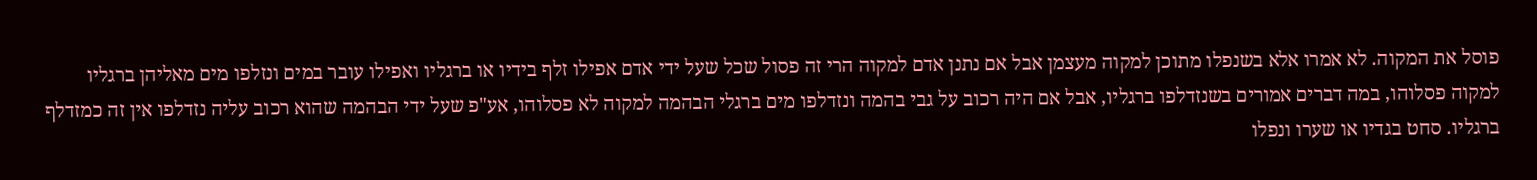פוסל את המקוה. לא אמרו אלא בשנפלו מתוכן למקוה מעצמן אבל אם נתנן אדם למקוה הרי זה פסול שכל שעל ידי אדם אפילו זלף בידיו או ברגליו ואפילו עובר במים ונזלפו מים מאליהן ברגליו למקוה פסלוהו, במה דברים אמורים בשנזדלפו ברגליו, אבל אם היה רכוב על גבי בהמה ונזדלפו מים ברגלי הבהמה למקוה לא פסלוהו, אע"פ שעל ידי הבהמה שהוא רכוב עליה נזדלפו אין זה כמזדלף ברגליו. סחט בגדיו או שערו ונפלו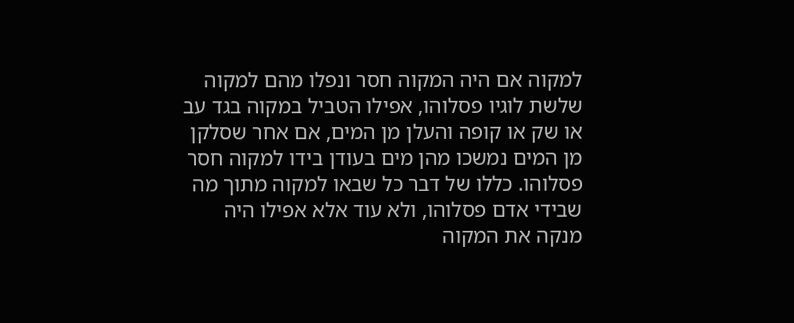למקוה אם היה המקוה חסר ונפלו מהם למקוה שלשת לוגיו פסלוהו, אפילו הטביל במקוה בגד עב או שק או קופה והעלן מן המים, אם אחר שסלקן מן המים נמשכו מהן מים בעודן בידו למקוה חסר פסלוהו. כללו של דבר כל שבאו למקוה מתוך מה שבידי אדם פסלוהו, ולא עוד אלא אפילו היה מנקה את המקוה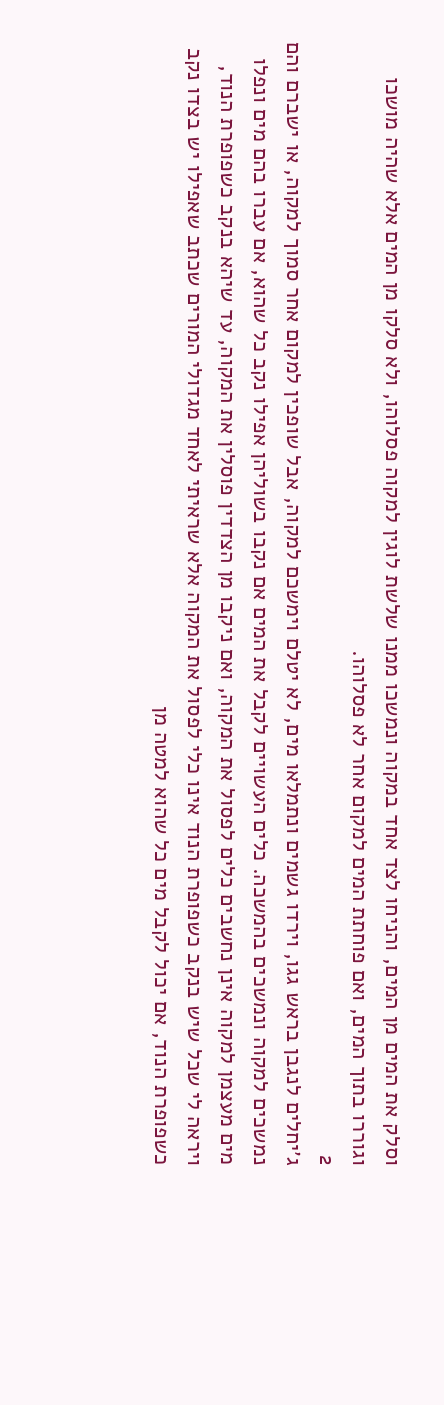וסלק את המים מן המים, והניחו לצד אחד במקוה ונמשכו ממנו שלשת לוגין למקוה פסלוהו, ולא סלקו מן המים אלא שהיה מושכו וגוררו בתוך המים, ואם פוחתת המים למקום אחר לא פסלוהו.
2
ג׳יחלים לנגבן בראש גגו, וירדו גשמים ונתמלאו מים, לא יטלם וימשכם למקוה, אבל שופכין למקום אחר סמוך למקוה, או ישברם והם נמשכים למקוה ונמשכים בהמשכה. כלים העשויים לקבל את המים אם נקבו בשוליהן אפילו נקב כל שהוא, אם עברו בהם מים ונפלו מים מעצמן למקוה אינן נחשבים כלים לפסול את המקוה, ואם ניקבו מן הצדדין פוסלין את המקוה, עד שיהא בנקב כשפופרת הנוד, ויראה לי שכל שיש בנקב כשפופרת הנוד אינו כלי לפסול את המקוה אלא שראיתי לאחד מגדולי המורים שכתב שאפילו יש בצדו נקב כשפופרת הנוד, אם יכול לקבל מים כל שהוא למטה מן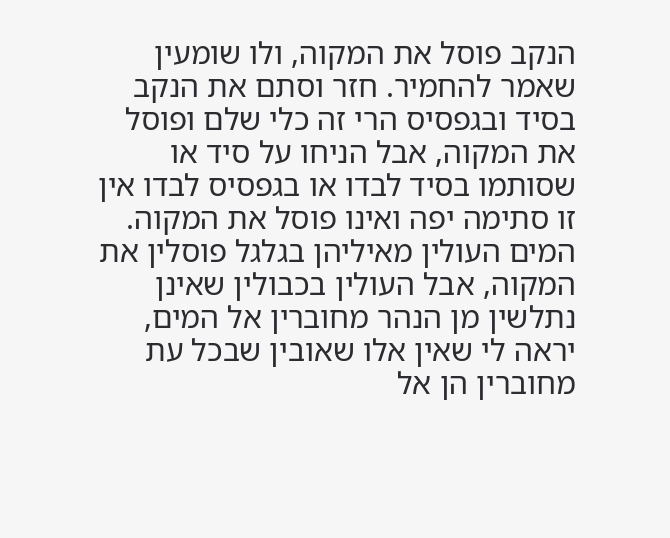הנקב פוסל את המקוה, ולו שומעין שאמר להחמיר. חזר וסתם את הנקב בסיד ובגפסיס הרי זה כלי שלם ופוסל את המקוה, אבל הניחו על סיד או שסותמו בסיד לבדו או בגפסיס לבדו אין זו סתימה יפה ואינו פוסל את המקוה. המים העולין מאיליהן בגלגל פוסלין את המקוה, אבל העולין בכבולין שאינן נתלשין מן הנהר מחוברין אל המים, יראה לי שאין אלו שאובין שבכל עת מחוברין הן אל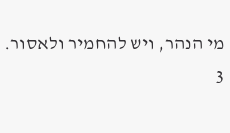מי הנהר, ויש להחמיר ולאסור.
3